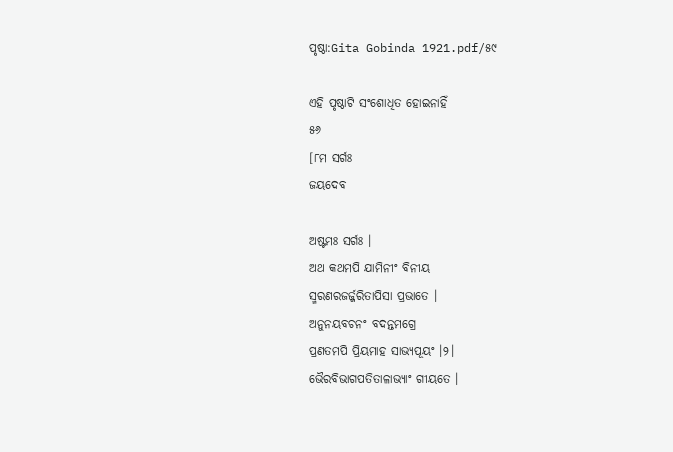ପୃଷ୍ଠା:Gita Gobinda 1921.pdf/୫୯

ଏହି ପୃଷ୍ଠାଟି ସଂଶୋଧିତ ହୋଇନାହିଁ
୫୬
[୮ମ ସର୍ଗଃ
ଜୟଦେବ

ଅଷ୍ଟମଃ ସର୍ଗଃ ।
ଅଥ କଥମ‌ପି ଯାମିନୀଂ ବିନୀୟ
ସ୍ମରଣରଜର୍ଜ୍ଜରିତାପିସା ପ୍ରଭାତେ ।
ଅନୁନୟବଚନଂ ବଦନ୍ତମଗ୍ରେ
ପ୍ରଣତମ‌ପି ପ୍ରିୟମାହ ସାଭ୍ୟପୂୟଂ ।୨।
ଭୈରବିଭାଗପତିତାଳାଭ୍ୟାଂ ଗୀୟତେ ।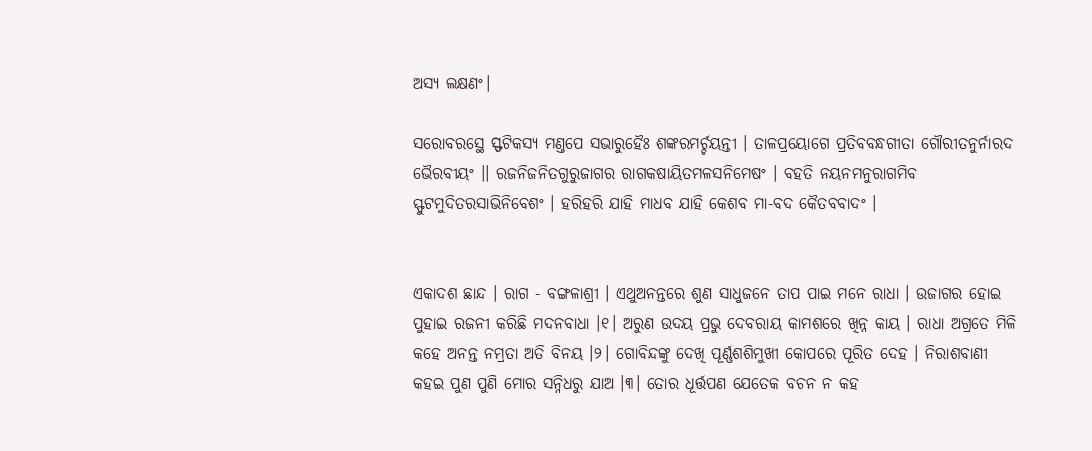ଅସ୍ୟ ଲକ୍ଷଣଂ।

ସରୋବରସ୍ଥେ ସ୍ଫଟିକସ୍ୟ ମଣ୍ତପେ ସଭାରୁହୈଃ ଶଙ୍କରମର୍ଚ୍ଚୟନ୍ତୀ । ତାଳପ୍ରୟୋଗେ ପ୍ରତିବବନ୍ଧଗୀତା ଗୌରୀତନୁର୍ନାରଦ ଭୈରବୀୟଂ ।। ରଜନିଜନିତଗୁରୁଜାଗର ରାଗକଷାୟିତମଳସନିମେଷଂ । ବ‌ହତି ନୟନମନୁରାଗମିବ ସ୍ଫୁଟମୁଦିତରସାଭିନିବେଶଂ । ହରିହରି ଯାହି ମାଧବ ଯାହି କେଶବ ମା-ବଦ କୈତବବାଦଂ ।


ଏକାଦଶ ଛାନ୍ଦ । ରାଗ - ବଙ୍ଗଳାଶ୍ରୀ । ଏଥୁଅନନ୍ତରେ ଶୁଣ ସାଧୁଜନେ ତାପ ପାଇ ମନେ ରାଧା । ଉଜାଗର ହୋଇ ପୁହାଇ ରଜନୀ କରିଛି ମଦନବାଧା ।୧। ଅରୁଣ ଉଦୟ ପ୍ରଭୁ ଦେବରାୟ କାମଶରେ ଖିନ୍ନ କାୟ । ରାଧା ଅଗ୍ରତେ ମିଳି କ‌ହେ ଅନନ୍ତ ନମ୍ରତା ଅତି ବିନୟ ।୨। ଗୋବିନ୍ଦଙ୍କୁ ଦେଖି ପୂର୍ଣ୍ଣଶଶିମୁଖୀ କୋପରେ ପୂରିତ ଦେହ । ନିରାଶବାଣୀ କ‌ହଇ ପୁଣ ପୁଣି ମୋର ସନ୍ନିଧରୁ ଯାଅ ।୩। ତୋର ଧୂର୍ତ୍ତପଣ ଯେତେକ ବଚନ ନ କ‌ହ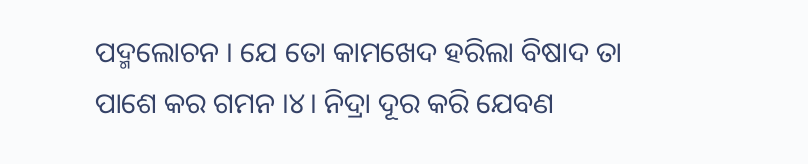ପଦ୍ମଲୋଚନ । ଯେ ତୋ କାମଖେଦ ହରିଲା ବିଷାଦ ତା ପାଶେ କର ଗମନ ।୪। ନିଦ୍ରା ଦୂର କରି ଯେବଣ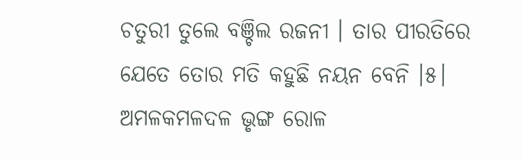ଚତୁରୀ ତୁଲେ ବଞ୍ଚିଲ ରଜନୀ । ତାର ପୀରତିରେ ଯେତେ ତୋର ମତି କ‌ହୁଛି ନୟନ ବେନି ।୫। ଅମଳକମଳଦଳ ଭୃଙ୍ଗ ରୋଳ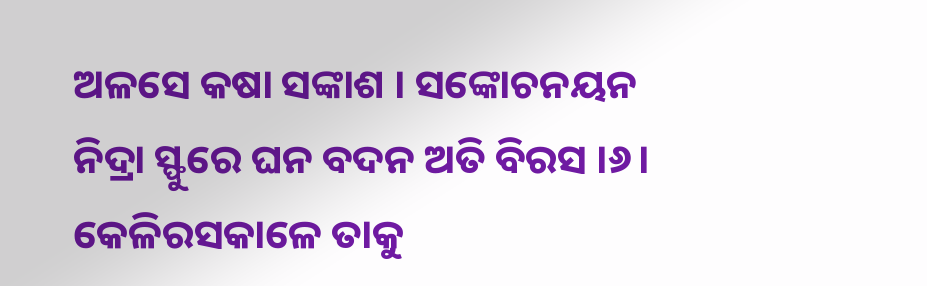ଅଳସେ କଷା ସଙ୍କାଶ । ସଙ୍କୋଚନୟନ ନିଦ୍ରା ସ୍ଫୁରେ ଘନ ବଦନ ଅତି ବିରସ ।୬। କେଳିରସକାଳେ ତାକୁ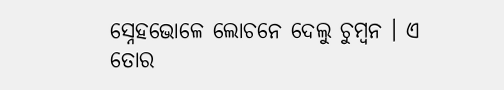ସ୍ନେହଭୋଳେ ଲୋଚନେ ଦେଲୁ ଚୁମ୍ବନ । ଏ ତୋର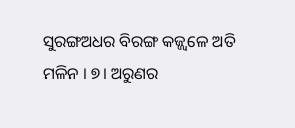ସୁରଙ୍ଗଅଧର ବିରଙ୍ଗ କଜ୍ଜ୍ୱଳେ ଅତି ମଳିନ । ୭। ଅରୁଣର